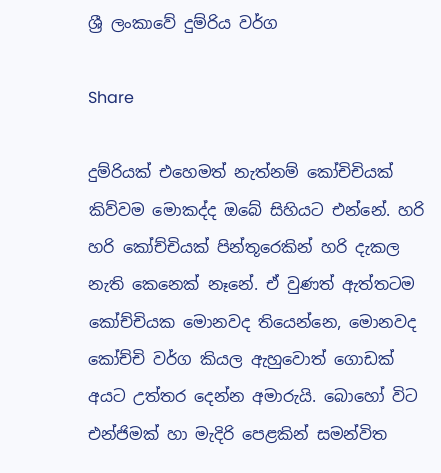ශ්‍රී ලංකාවේ දුම්රිය වර්ග

Share

දුම්රියක් එහෙමත් නැත්නම් කෝචිචියක් කිව්වම මොකද්ද ඔබේ සිහියට එන්නේ. හරි හරි කෝච්චියක් පින්තූරෙකින් හරි දැකල නැති කෙනෙක් නෑනේ. ඒ වුණත් ඇත්තටම කෝච්චියක මොනවද තියෙන්නෙ, මොනවද කෝච්චි වර්ග කියල ඇහුවොත් ගොඩක් අයට උත්තර දෙන්න අමාරුයි. බොහෝ විට එන්ජිමක් හා මැදිරි පෙළකින් සමන්විත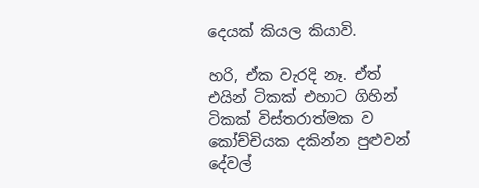දෙයක් කියල කියාවි.

හරි, ඒක වැරදි නෑ. ඒත් එයින් ටිකක් එහාට ගිහින් ටිකක් විස්තරාත්මක ව කෝච්චියක දකින්න පුළුවන් දේවල්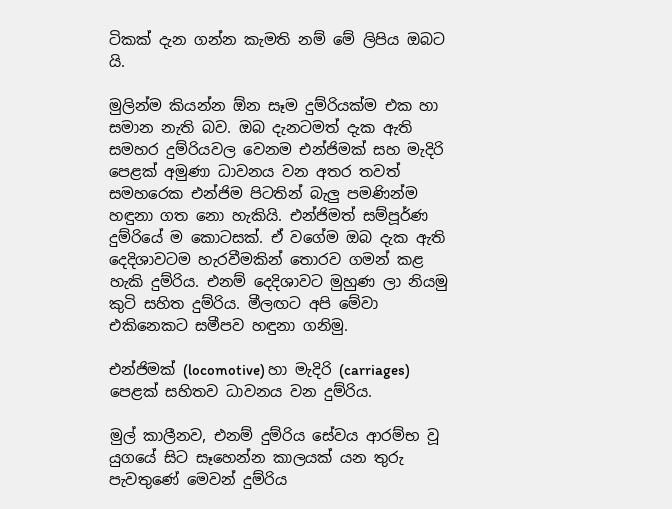ටිකක් දැන ගන්න කැමති නම් මේ ලිපිය ඔබට යි.

මුලින්ම කියන්න ඕන සෑම දුම්රියක්ම එක හා සමාන නැති බව. ඔබ දැනටමත් දැක ඇති සමහර දුම්රියවල වෙනම එන්ජිමක් සහ මැදිරි පෙළක් අමුණා ධාවනය වන අතර තවත් සමහරෙක එන්ජිම පිටතින් බැලු පමණින්ම හඳුනා ගත නො හැකියි. එන්ජිමත් සම්පූර්ණ දුම්රියේ ම කොටසක්. ඒ වගේම ඔබ දැක ඇති දෙදිශාවටම හැරවීමකින් තොරව ගමන් කළ හැකි දුම්රිය. එනම් දෙදිශාවට මුහුණ ලා නියමු කුටි සහිත දුම්රිය. මීලඟට අපි මේවා එකිනෙකට සමීපව හඳුනා ගනිමු.

එන්ජිමක් (locomotive) හා මැදිරි (carriages) පෙළක් සහිතව ධාවනය වන දුම්රිය.

මුල් කාලීනව, එනම් දුම්රිය සේවය ආරම්භ වූ යුගයේ සිට සෑහෙන්න කාලයක් යන තුරු පැවතුණේ මෙවන් දුම්රිය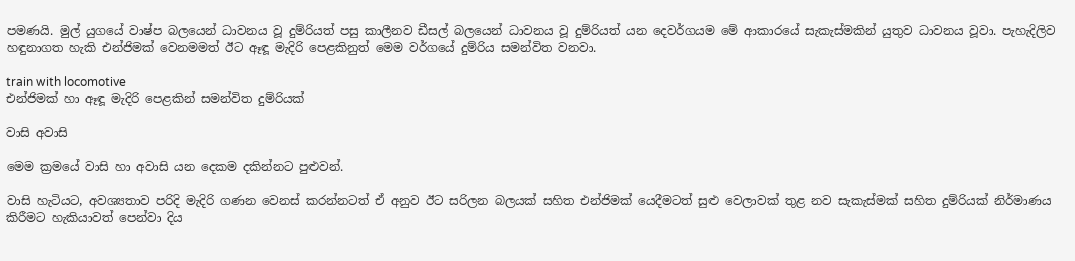පමණයි. මුල් යුගයේ වාෂ්ප බලයෙන් ධාවනය වූ දුම්රියත් පසු කාලීනව ඩීසල් බලයෙන් ධාවනය වූ දුම්රියත් යන දෙවර්ගයම මේ ආකාරයේ සැකැස්මකින් යුතුව ධාවනය වූවා. පැහැදිලිව හඳුනාගත හැකි එන්ජිමක් වෙනමමත් ඊට ඈඳූ මැදිරි පෙළකිනුත් මෙම වර්ගයේ දුම්රිය සමන්විත වනවා.

train with locomotive
එන්ජිමක් හා ඈඳූ මැදිරි පෙළකින් සමන්විත දුම්රියක්

වාසි අවාසි

මෙම ක්‍රමයේ වාසි හා අවාසි යන දෙකම දකින්නට පුළුවන්.

වාසි හැටියට, අවශ්‍යතාව පරිදි මැදිරි ගණන වෙනස් කරන්නටත් ඒ අනුව ඊට සරිලන බලයක් සහිත එන්ජිමක් යෙදීමටත් සුළු වෙලාවක් තුළ නව සැකැස්මක් සහිත දුම්රියක් නිර්මාණය කිරීමට හැකියාවත් පෙන්වා දිය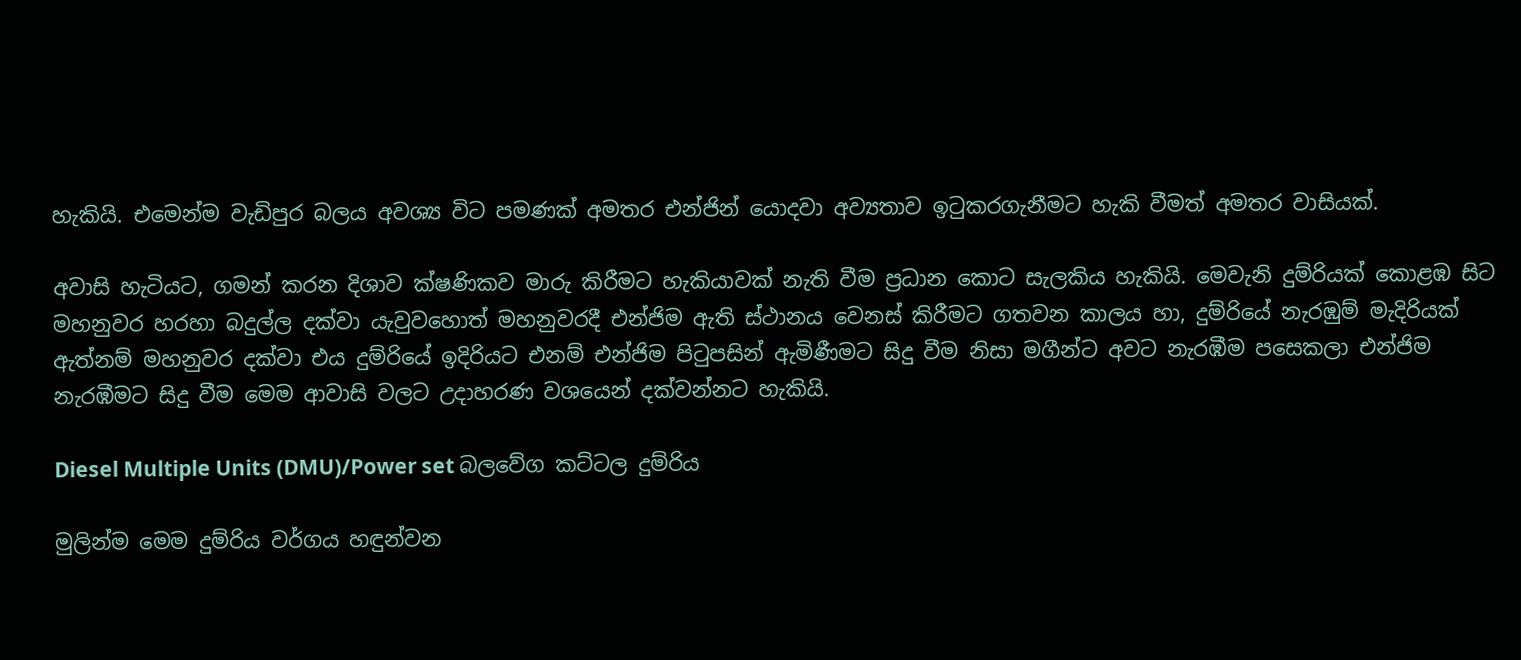හැකියි. එමෙන්ම වැඩිපුර බලය අවශ්‍ය විට පමණක් අමතර එන්ජින් යොදවා අව්‍යතාව ඉටුකරගැනීමට හැකි වීමත් අමතර වාසියක්.

අවාසි හැටියට, ගමන් කරන දිශාව ක්ෂණිකව මාරු කිරීමට හැකියාවක් නැති වීම ප්‍රධාන කොට සැලකිය හැකියි. මෙවැනි දුම්රියක් කොළඹ සිට මහනුවර හරහා බදුල්ල දක්වා යැවුවහොත් මහනුවරදී එන්ජිම ඇති ස්ථානය වෙනස් කිරීමට ගතවන කාලය හා, දුම්රියේ නැරඹුම් මැදිරියක් ඇත්නම් මහනුවර දක්වා එය දුම්රියේ ඉදිරියට එනම් එන්ජිම පිටුපසින් ඇමිණීමට සිදු වීම නිසා මගීන්ට අවට නැරඹීම පසෙකලා එන්ජිම නැරඹීමට සිදු වීම මෙම ආවාසි වලට උදාහරණ වශයෙන් දක්වන්නට හැකියි.

Diesel Multiple Units (DMU)/Power set බලවේග කට්ටල දුම්රිය

මුලින්ම මෙම දුම්රිය වර්ගය හඳුන්වන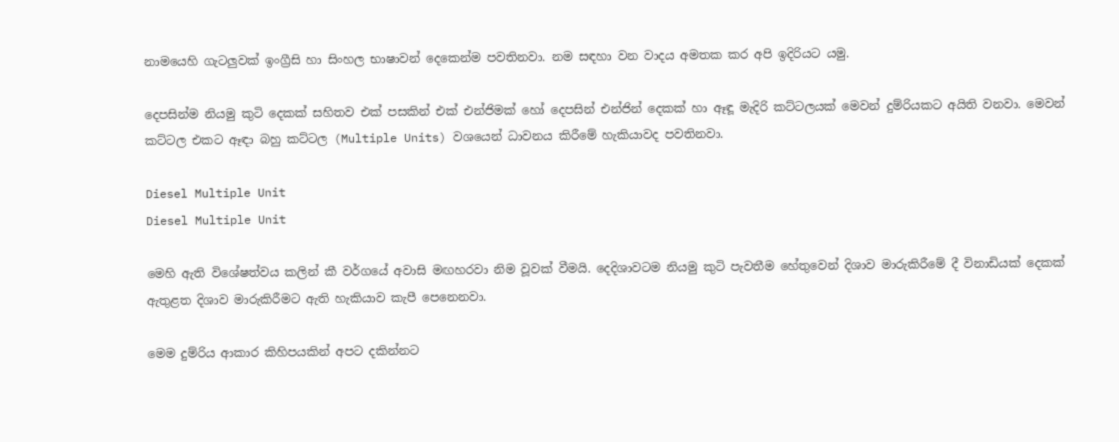නාමයෙහි ගැටලුවක් ඉංග්‍රීසි හා සිංහල භාෂාවන් දෙකෙන්ම පවතිනවා. නම සඳහා වන වාදය අමතක කර අපි ඉදිරියට යමු.

දෙපසින්ම නියමු කුටි දෙකක් සහිතව එක් පසකින් එක් එන්ජිමක් හෝ දෙපසින් එන්ජින් දෙකක් හා ඈඳූ මැදිරි කට්ටලයක් මෙවන් දුම්රියකට අයිති වනවා. මෙවන් කට්ටල එකට ඈඳා බහු කට්ටල (Multiple Units) වශයෙන් ධාවනය කිරීමේ හැකියාවද පවතිනවා.

Diesel Multiple Unit
Diesel Multiple Unit

මෙහි ඇති විශේෂත්වය කලින් කී වර්ගයේ අවාසි මඟහරවා නිම වූවක් වීමයි. දෙදිශාවටම නියමු කුටි පැවතීම හේතුවෙන් දිශාව මාරුකිරීමේ දී විනාඩියක් දෙකක් ඇතුළත දිශාව මාරුකිරීමට ඇති හැකියාව කැපී පෙනෙනවා.

මෙම දුම්රිය ආකාර කිහිපයකින් අපට දකින්නට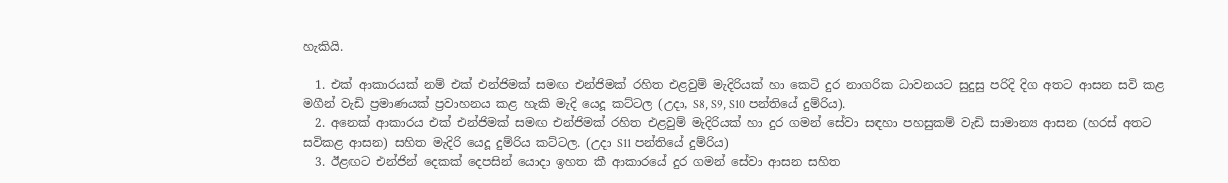හැකියි.

  1. එක් ආකාරයක් නම් එක් එන්ජිමක් සමඟ එන්ජිමක් රහිත එළවුම් මැදිරියක් හා කෙටි දුර නාගරික ධාවනයට සුදුසු පරිදි දිග අතට ආසන සවි කළ මගීන් වැඩි ප්‍රමාණයක් ප්‍රවාහනය කළ හැකි මැදි යෙදූ කට්ටල (උදා, S8, S9, S10 පන්තියේ දුම්රිය).
  2. අනෙක් ආකාරය එක් එන්ජිමක් සමඟ එන්ජිමක් රහිත එළවුම් මැදිරියක් හා දුර ගමන් සේවා සඳහා පහසුකම් වැඩි සාමාන්‍ය ආසන (හරස් අතට සවිකළ ආසන) සහිත මැදිරි යෙදූ දුම්රිය කට්ටල. (උදා S11 පන්තියේ දුම්රිය)
  3. ඊළඟට එන්ජින් දෙකක් දෙපසින් යොදා ඉහත කී ආකාරයේ දුර ගමන් සේවා ආසන සහිත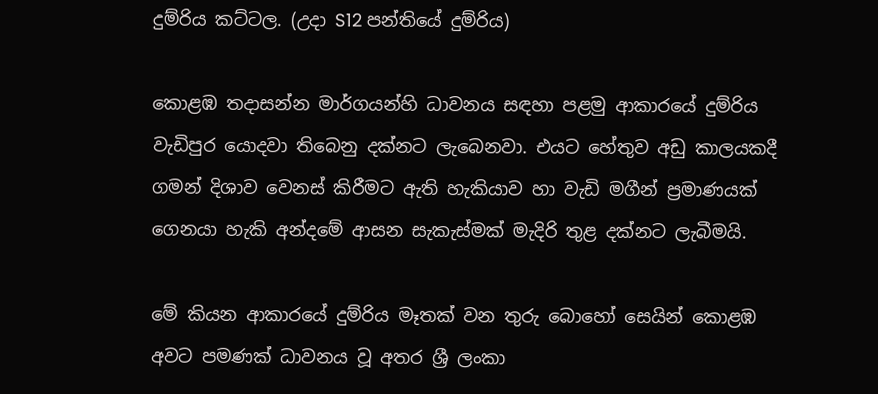දුම්රිය කට්ටල. (උදා S12 පන්තියේ දුම්රිය)

කොළඹ තදාසන්න මාර්ගයන්හි ධාවනය සඳහා පළමු ආකාරයේ දුම්රිය වැඩිපුර යොදවා තිබෙනු දක්නට ලැබෙනවා. එයට හේතුව අඩු කාලයකදී ගමන් දිශාව වෙනස් කිරීමට ඇති හැකියාව හා වැඩි මගීන් ප්‍රමාණයක් ගෙනයා හැකි අන්දමේ ආසන සැකැස්මක් මැදිරි තුළ දක්නට ලැබීමයි.

මේ කියන ආකාරයේ දුම්රිය මෑතක් වන තුරු බොහෝ සෙයින් කොළඹ අවට පමණක් ධාවනය වූ අතර ශ්‍රී ලංකා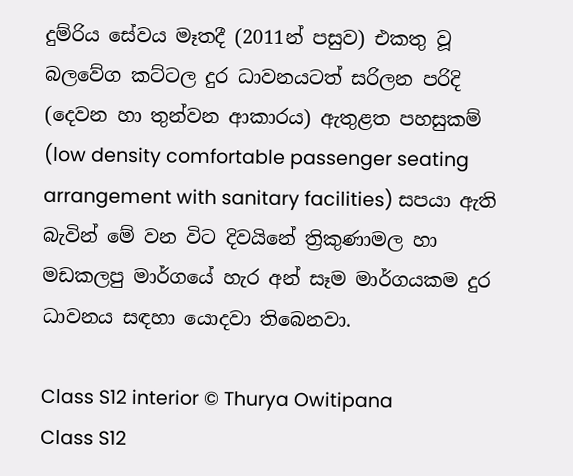දුම්රිය සේවය මෑතදී (2011න් පසුව) එකතු වූ බලවේග කට්ටල දුර ධාවනයටත් සරිලන පරිදි (දෙවන හා තුන්වන ආකාරය) ඇතුළත පහසුකම් (low density comfortable passenger seating arrangement with sanitary facilities) සපයා ඇති බැවින් මේ වන විට දිවයිනේ ත්‍රිකුණාමල හා මඩකලපු මාර්ගයේ හැර අන් සෑම මාර්ගයකම දුර ධාවනය සඳහා යොදවා තිබෙනවා.

Class S12 interior © Thurya Owitipana
Class S12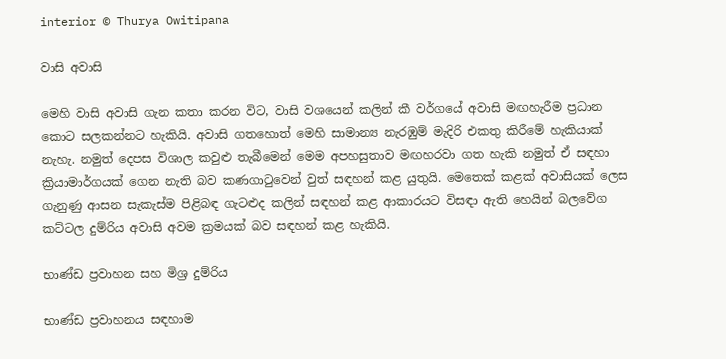interior © Thurya Owitipana

වාසි අවාසි

මෙහි වාසි අවාසි ගැන කතා කරන විට, වාසි වශයෙන් කලින් කී වර්ගයේ අවාසි මඟහැරීම ප්‍රධාන කොට සලකන්නට හැකියි. අවාසි ගතහොත් මෙහි සාමාන්‍ය නැරඹුම් මැදිරි එකතු කිරීමේ හැකියාක් නැහැ. නමුත් දෙපස විශාල කවුළු තැබීමෙන් මෙම අපහසුතාව මඟහරවා ගත හැකි නමුත් ඒ සඳහා ක්‍රියාමාර්ගයක් ගෙන නැති බව කණගාටුවෙන් වුත් සඳහන් කළ යුතුයි. මෙතෙක් කළක් අවාසියක් ලෙස ගැනුණු ආසන සැකැස්ම පිළිබඳ ගැටළුද කලින් සඳහන් කළ ආකාරයට විසඳා ඇති හෙයින් බලවේග කට්ටල දුම්රිය අවාසි අවම ක්‍රමයක් බව සඳහන් කළ හැකියි.

භාණ්ඩ ප්‍රවාහන සහ මිශ්‍ර දුම්රිය

භාණ්ඩ ප්‍රවාහනය සඳහාම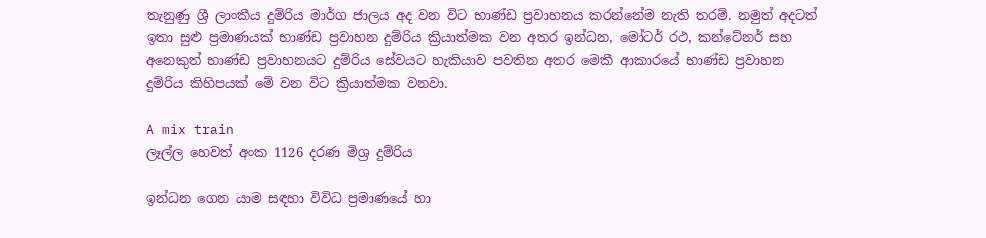තැනුණු ශ්‍රී ලාංකීය දුම්රිය මාර්ග ජාලය අද වන විට භාණ්ඩ ප්‍රවාහනය කරන්නේම නැති තරම්. නමුත් අදටත් ඉතා සුළු ප්‍රමාණයක් භාණ්ඩ ප්‍රවාහන දුම්රිය ක්‍රියාත්මක වන අතර ඉන්ධන, මෝටර් රථ, කන්ටේනර් සහ අනෙකුත් භාණ්ඩ ප්‍රවාහනයට දුම්රිය සේවයට හැකියාව පවතින අතර මෙකී ආකාරයේ භාණ්ඩ ප්‍රවාහන දුම්රිය කිහිපයක් මේ වන විට ක්‍රියාත්මක වනවා.

A mix train
ලෑල්ල හෙවත් අංක 1126 දරණ මිශ්‍ර දුම්රිය

ඉන්ධන ගෙන යාම සඳහා විවිධ ප්‍රමාණයේ හා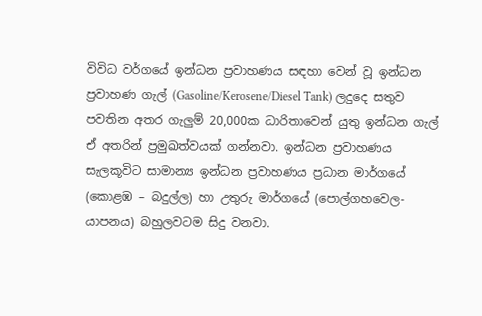විවිධ වර්ගයේ ඉන්ධන ප්‍රවාහණය සඳහා වෙන් වූ ඉන්ධන ප්‍රවාහණ ගැල් (Gasoline/Kerosene/Diesel Tank) ලදුදෙ සතුව පවතින අතර ගැලුම් 20,000ක ධාරිතාවෙන් යුතු ඉන්ධන ගැල් ඒ අතරින් ප්‍රමුඛත්වයක් ගන්නවා. ඉන්ධන ප්‍රවාහණය සැලකූවිට සාමාන්‍ය ඉන්ධන ප්‍රවාහණය ප්‍රධාන මාර්ගයේ (කොළඹ – බදුල්ල) හා උතුරු මාර්ගයේ (පොල්ගහවෙල-යාපනය) බහුලවටම සිදු වනවා.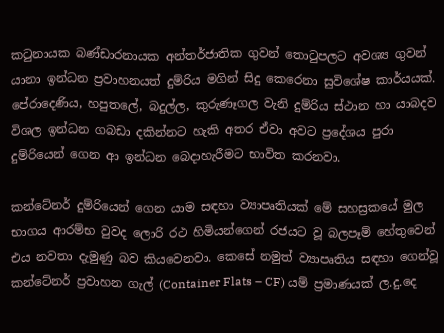කටුනායක බණ්ඩාරනායක අන්තර්ජාතික ගුවන් තොටුපලට අවශ්‍ය ගුවන් යානා ඉන්ධන ප්‍රවාහනයත් දුම්රිය මගින් සිදු කෙරෙනා සුවිශේෂ කාර්යයක්. පේරාදෙණිය, හපුතලේ, බදුල්ල, කුරුණෑගල වැනි දුම්රිය ස්ථාන හා යාබදව විශල ඉන්ධන ගබඩා දකින්නට හැකි අතර ඒවා අවට ප්‍රදේශය පුරා දුම්රියෙන් ගෙන ආ ඉන්ධන බෙදාහැරීමට භාවිත කරනවා.

කන්ටේනර් දුම්රියෙන් ගෙන යාම සඳහා ව්‍යාපෘතියක් මේ සහස්‍රකයේ මුල භාගය ආරම්භ වුවද ලොරි රථ හිමියන්ගෙන් රජයට වූ බලපෑම් හේතුවෙන් එය නවතා දැමුණු බව කියවෙනවා. කෙසේ නමුත් ව්‍යාපෘතිය සඳහා ගෙන්වූ කන්ටේනර් ප්‍රවාහන ගැල් (Container Flats – CF) යම් ප්‍රමාණයක් ල.දු.දෙ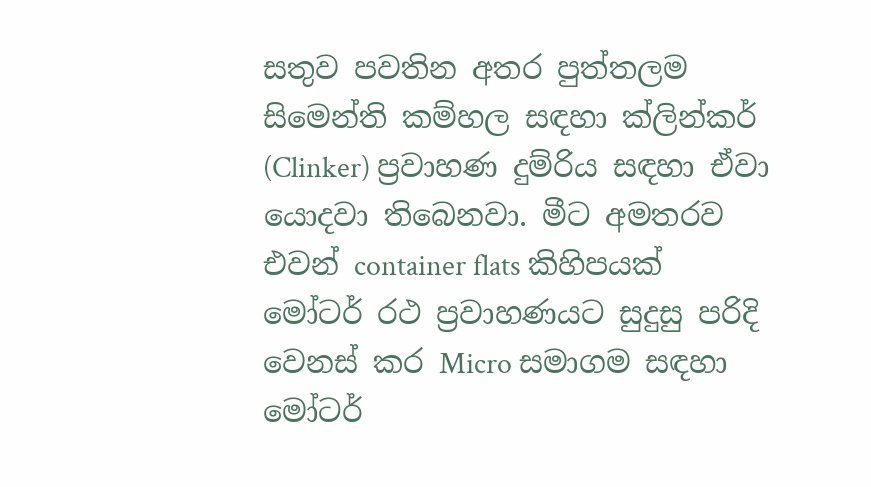සතුව පවතින අතර පුත්තලම සිමෙන්ති කම්හල සඳහා ක්ලින්කර් (Clinker) ප්‍රවාහණ දුම්රිය සඳහා ඒවා යොදවා තිබෙනවා. මීට අමතරව එවන් container flats කිහිපයක් මෝටර් රථ ප්‍රවාහණයට සුදුසු පරිදි වෙනස් කර Micro සමාගම සඳහා මෝටර්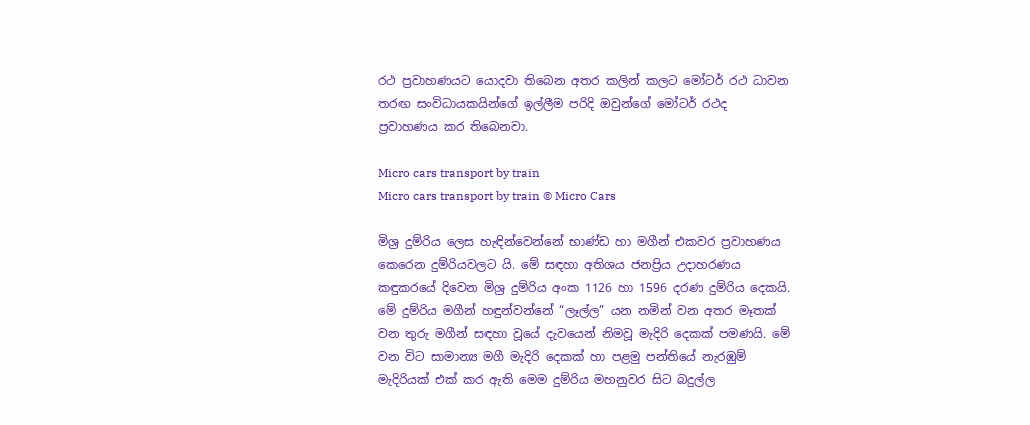රථ ප්‍රවාහණයට යොදවා තිබෙන අතර කලින් කලට මෝටර් රථ ධාවන තරඟ සංවිධායකයින්ගේ ඉල්ලීම පරිදි ඔවුන්ගේ මෝටර් රථද ප්‍රවාහණය කර තිබෙනවා.

Micro cars transport by train
Micro cars transport by train © Micro Cars

මිශ්‍ර දුම්රිය ලෙස හැඳින්වෙන්නේ භාණ්ඩ හා මගීන් එකවර ප්‍රවාහණය කෙරෙන දුම්රියවලට යි. මේ සඳහා අතිශය ජනප්‍රිය උදාහරණය කඳුකරයේ දිවෙන මිශ්‍ර දුම්රිය අංක 1126 හා 1596 දරණ දුම්රිය දෙකයි. මේ දුම්රිය මගීන් හඳුන්වන්නේ “ලෑල්ල” යන නමින් වන අතර මෑතක් වන තුරු මගීන් සඳහා වූයේ දැවයෙන් නිමවූ මැදිරි දෙකක් පමණයි. මේ වන විට සාමාන්‍ය මගී මැදිරි දෙකක් හා පළමු පන්තියේ නැරඹුම් මැදිරියක් එක් කර ඇති මෙම දුම්රිය මහනුවර සිට බදුල්ල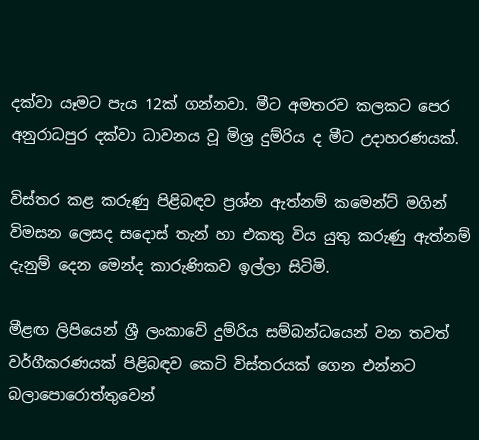දක්වා යෑමට පැය 12ක් ගන්නවා. මීට අමතරව කලකට පෙර අනුරාධපුර දක්වා ධාවනය වූ මිශ්‍ර දුම්රිය ද මීට උදාහරණයක්.

විස්තර කළ කරුණු පිළිබඳව ප්‍රශ්න ඇත්නම් කමෙන්ට් මගින් විමසන ලෙසද සදොස් තැන් හා එකතු විය යුතු කරුණු ඇත්නම් දැනුම් දෙන මෙන්ද කාරුණිකව ඉල්ලා සිටිමි.

මීළඟ ලිපියෙන් ශ්‍රී ලංකාවේ දුම්රිය සම්බන්ධයෙන් වන තවත් වර්ගීකරණයක් පිළිබඳව කෙටි විස්තරයක් ගෙන එන්නට බලාපොරොත්තුවෙන්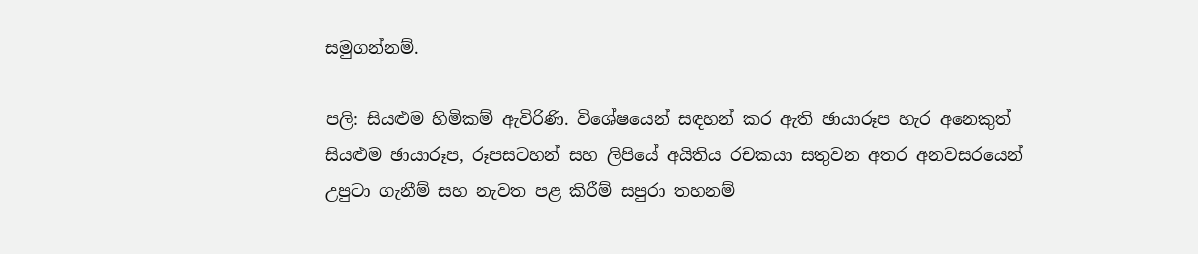සමුගන්නම්.

පලි: සියළුම හිමිකම් ඇවිරිණි. විශේෂයෙන් සඳහන් කර ඇති ඡායාරූප හැර අනෙකුත් සියළුම ඡායාරූප, රූපසටහන් සහ ලිපියේ අයිතිය රචකයා සතුවන අතර අනවසරයෙන් උපුටා ගැනීම් සහ නැවත පළ කිරීම් සපුරා තහනම්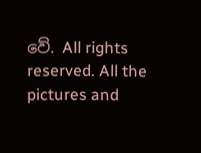වේ. All rights reserved. All the pictures and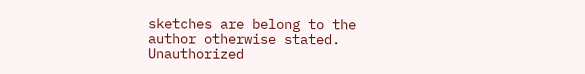sketches are belong to the author otherwise stated. Unauthorized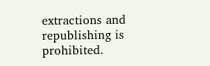extractions and republishing is prohibited.